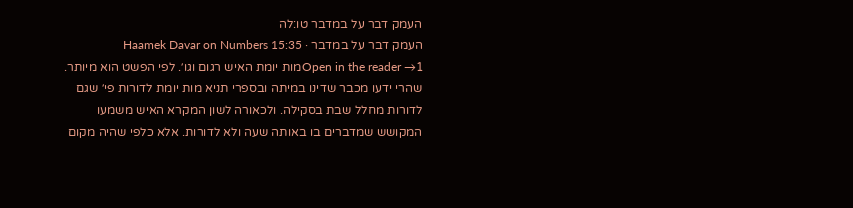העמק דבר על במדבר טו:לה
העמק דבר על במדבר · Haamek Davar on Numbers 15:35
Open in the reader →1מות יומת האיש רגום וגו׳. לפי הפשט הוא מיותר. שהרי ידעו מכבר שדינו במיתה ובספרי תניא מות יומת לדורות פי׳ שגם לדורות מחלל שבת בסקילה. ולכאורה לשון המקרא האיש משמעו המקושש שמדברים בו באותה שעה ולא לדורות. אלא כלפי שהיה מקום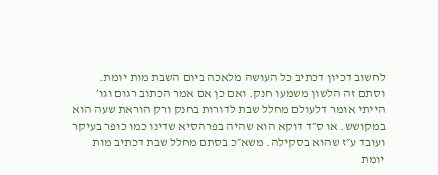לחשוב דכיון דכתיב כל העושה מלאכה ביום השבת מות יומת. וסתם זה הלשון משמעו חנק. ואם כן אם אמר הכתוב רגום וגו׳ הייתי אומר דלעולם מחלל שבת לדורות בחנק ורק הוראת שעה הוא במקושש. או ס״ד דוקא הוא שהיה בפרהסיא שדינו כמו כופר בעיקר ועובד ע״ז שהוא בסקילה. משא״כ בסתם מחלל שבת דכתיב מות יומת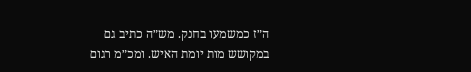ה״ז כמשמעו בחנק. מש״ה כתיב גם במקושש מות יומת האיש. ומכ״מ רגום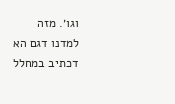וגו׳. מזה למדנו דגם הא דכתיב במחלל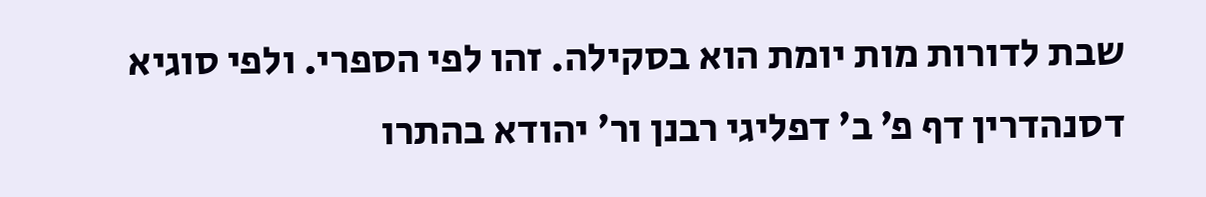שבת לדורות מות יומת הוא בסקילה. זהו לפי הספרי. ולפי סוגיא דסנהדרין דף פ׳ ב׳ דפליגי רבנן ור׳ יהודא בהתרו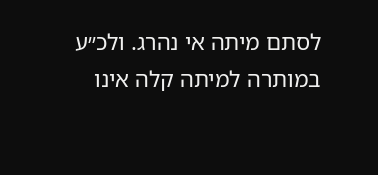לסתם מיתה אי נהרג. ולכ״ע במותרה למיתה קלה אינו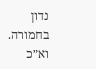נדון בחמורה. וא״כ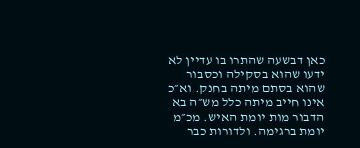כאן דבשעה שהתרו בו עדיין לא ידעו שהוא בסקילה וכסבור שהוא בסתם מיתה בחנק. וא״כ אינו חייב מיתה כלל מש״ה בא הדבור מות יומת האיש. מכ״מ יומת ברגימה. ולדורות כבר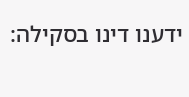ידענו דינו בסקילה: